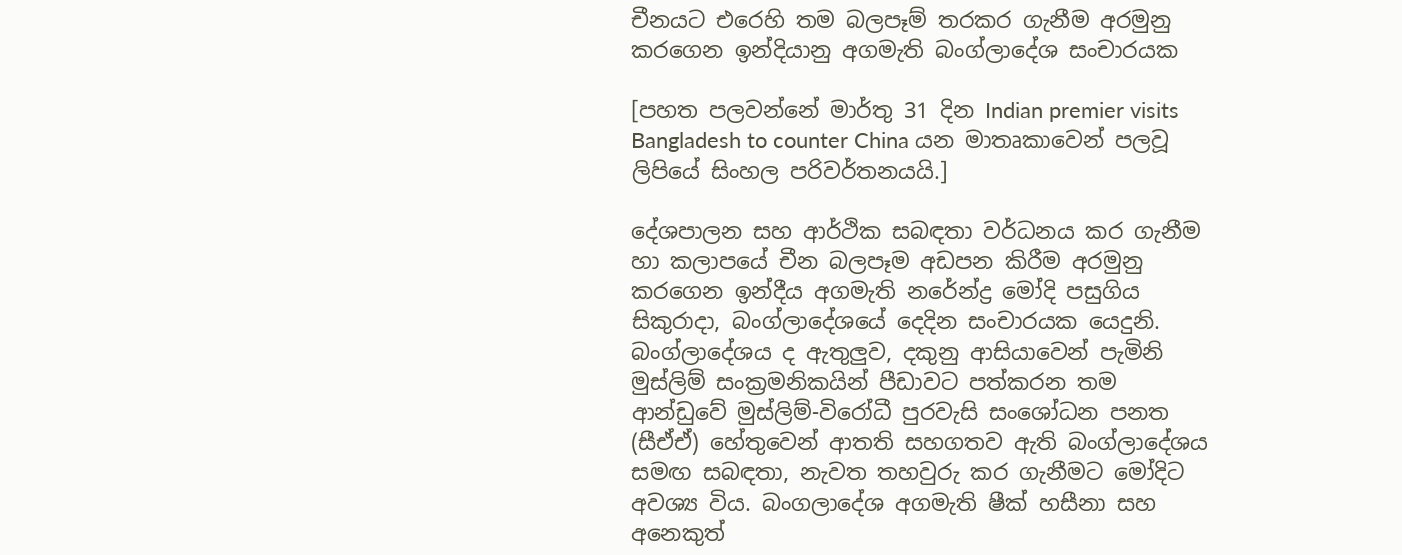චීනයට එරෙහි තම බලපෑම් තරකර ගැනීම අරමුනු කරගෙන ඉන්දියානු අගමැති බංග්ලාදේශ සංචාරයක

[පහත පලවන්නේ මාර්තු 31 දින Indian premier visits Bangladesh to counter China යන මාතෘකාවෙන් පලවූ ලිපියේ සිංහල පරිවර්තනයයි.]

දේශපාලන සහ ආර්ථික සබඳතා වර්ධනය කර ගැනීම හා කලාපයේ චීන බලපෑම අඩපන කිරීම අරමුනු කරගෙන ඉන්දීය අගමැති නරේන්ද්‍ර මෝදි පසුගිය සිකුරාදා, බංග්ලාදේශයේ දෙදින සංචාරයක යෙදුනි. බංග්ලාදේශය ද ඇතුලුව, දකුනු ආසියාවෙන් පැමිනි මුස්ලිම් සංක්‍රමනිකයින් පීඩාවට පත්කරන තම ආන්ඩුවේ මුස්ලිම්-විරෝධී පුරවැසි සංශෝධන පනත (සීඒඒ) හේතුවෙන් ආතති සහගතව ඇති බංග්ලාදේශය සමඟ සබඳතා, නැවත තහවුරු කර ගැනීමට මෝදිට අවශ්‍ය විය. බංගලාදේශ අගමැති ෂීක් හසීනා සහ අනෙකුත්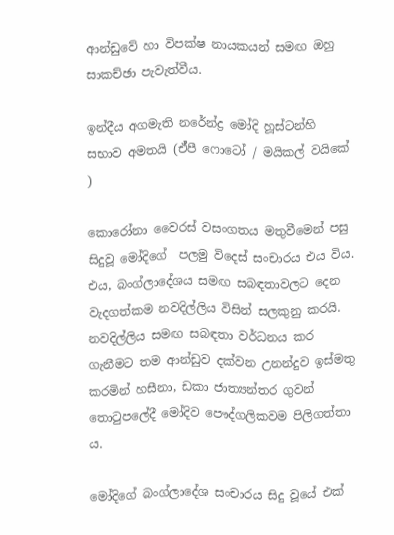ආන්ඩුවේ හා විපක්ෂ නායකයන් සමඟ ඔහු සාකච්ඡා පැවැත්වීය.

ඉන්දීය අගමැති නරේන්ද්‍ර මෝදි හූස්ටන්හි සභාව අමතයි (ඒ්පී ෆොටෝ / මයිකල් වයිකේ )

කොරෝනා වෛරස් වසංගතය මතුවීමෙන් පසු සිදුවූ මෝදිගේ  පලමු විදෙස් සංචාරය එය විය. එය, බංග්ලාදේශය සමඟ සබඳතාවලට දෙන වැදගත්කම නවදිල්ලිය විසින් සලකුනු කරයි. නවදිල්ලිය සමඟ සබඳතා වර්ධනය කර ගැනීමට තම ආන්ඩුව දක්වන උනන්දුව ඉස්මතු කරමින් හසීනා, ඩකා ජාත්‍යන්තර ගුවන් තොටුපලේදී මෝදිව පෞද්ගලිකවම පිලිගත්තා ය.

මෝදිගේ බංග්ලාදේශ සංචාරය සිදු වූයේ එක්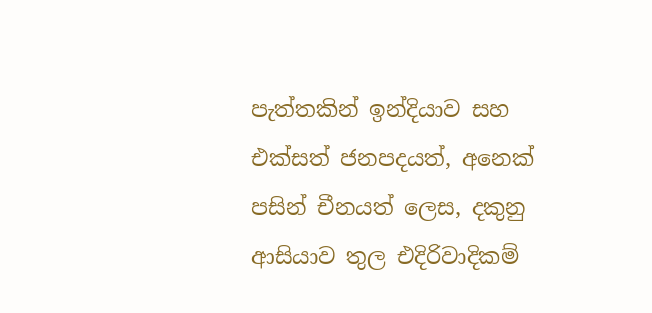පැත්තකින් ඉන්දියාව සහ එක්සත් ජනපදයත්, අනෙක් පසින් චීනයත් ලෙස, දකුනු ආසියාව තුල එදිරිවාදිකම්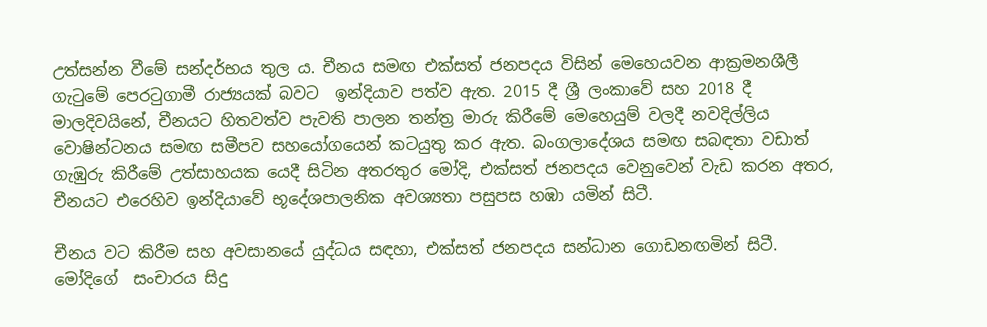උත්සන්න වීමේ සන්දර්භය තුල ය. චීනය සමඟ එක්සත් ජනපදය විසින් මෙහෙයවන ආක්‍රමනශීලී ගැටුමේ පෙරටුගාමී රාජ්‍යයක් බවට  ඉන්දියාව පත්ව ඇත. 2015 දී ශ්‍රී ලංකාවේ සහ 2018 දී මාලදිවයිනේ, චීනයට හිතවත්ව පැවති පාලන තන්ත්‍ර මාරු කිරීමේ මෙහෙයුම් වලදී නවදිල්ලිය වොෂින්ටනය සමඟ සමීපව සහයෝගයෙන් කටයුතු කර ඇත. බංගලාදේශය සමඟ සබඳතා වඩාත් ගැඹුරු කිරීමේ උත්සාහයක යෙදී සිටින අතරතුර මෝදි, එක්සත් ජනපදය වෙනුවෙන් වැඩ කරන අතර, චීනයට එරෙහිව ඉන්දියාවේ භූදේශපාලනික අවශ්‍යතා පසුපස හඹා යමින් සිටී.

චීනය වට කිරීම සහ අවසානයේ යුද්ධය සඳහා, එක්සත් ජනපදය සන්ධාන ගොඩනඟමින් සිටී. මෝදිගේ  සංචාරය සිදු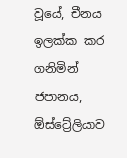වූයේ, චීනය ඉලක්ක කර ගනිමින් ජපානය, ඕස්ට්‍රේලියාව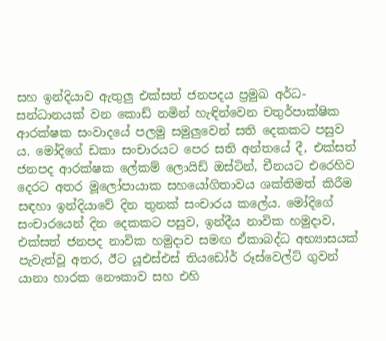සහ ඉන්දියාව ඇතුලු එක්සත් ජනපදය ප්‍රමුඛ අර්ධ-සන්ධානයක් වන කොඩ් නමින් හැඳින්වෙන චතුර්පාක්ෂික ආරක්ෂක සංවාදයේ පලමු සමුලුවෙන් සති දෙකකට පසුව ය. මෝදිගේ ඩකා සංචාරයට පෙර සති අන්තයේ දී, එක්සත් ජනපද ආරක්ෂක ලේකම් ලොයිඩ් ඔස්ටින්, චීනයට එරෙහිව දෙරට අතර මූලෝපායාක සහයෝගිතාවය ශක්තිමත් කිරීම සඳහා ඉන්දියාවේ දින තුනක් සංචාරය කලේය. මෝදිගේ සංචාරයෙන් දින දෙකකට පසුව, ඉන්දීය නාවික හමුදාව, එක්සත් ජනපද නාවික හමුදාව සමඟ ඒකාබද්ධ අභ්‍යාසයක් පැවැත්වූ අතර, ඊට යූඑස්එස් තියඩෝර් රූස්වෙල්ට් ගුවන් යානා හාරක නෞකාව සහ එහි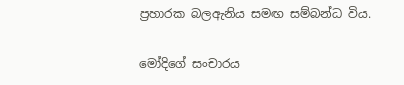ප්‍රහාරක බලඇනිය සමඟ සම්බන්ධ විය.

මෝදිගේ සංචාරය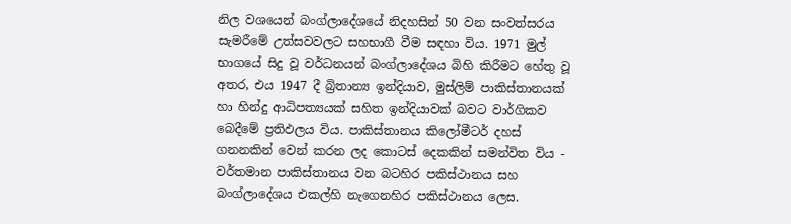නිල වශයෙන් බංග්ලාදේශයේ නිදහසින් 50 වන සංවත්සරය සැමරීමේ උත්සවවලට සහභාගී වීම සඳහා විය. 1971 මුල් භාගයේ සිදු වූ වර්ධනයන් බංග්ලාදේශය බිහි කිරීමට හේතු වූ අතර, එය 1947 දී බ්‍රිතාන්‍ය ඉන්දියාව, මුස්ලිම් පාකිස්තානයක් හා හින්දු ආධිපත්‍යයක් සහිත ඉන්දියාවක් බවට වාර්ගිකව බෙදීමේ ප්‍රතිඵලය විය. පාකිස්තානය කිලෝමීටර් දහස් ගනනකින් වෙන් කරන ලද කොටස් දෙකකින් සමන්විත විය - වර්තමාන පාකිස්තානය වන බටහිර පකිස්ථානය සහ බංග්ලාදේශය එකල්හි නැගෙනහිර පකිස්ථානය ලෙස.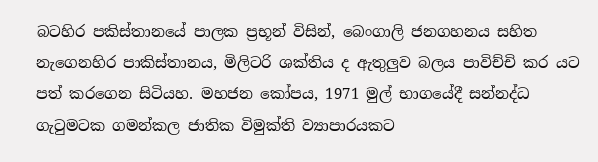බටහිර පකිස්තානයේ පාලක ප්‍රභූන් විසින්, බෙංගාලි ජනගහනය සහිත නැගෙනහිර පාකිස්තානය, මිලිටරි ශක්තිය ද ඇතුලුව බලය පාවිච්චි කර යට පත් කරගෙන සිටියහ. මහජන කෝපය, 1971 මුල් භාගයේදී සන්නද්ධ ගැටුමටක ගමන්කල ජාතික විමුක්ති ව්‍යාපාරයකට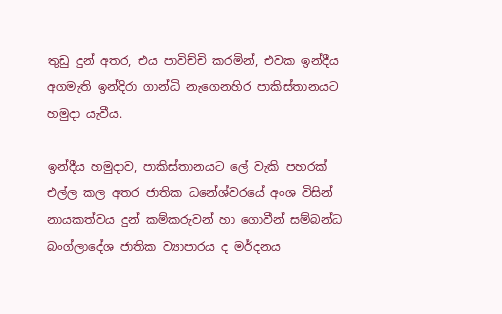තුඩු දුන් අතර, එය පාවිච්චි කරමින්, එවක ඉන්දීය අගමැති ඉන්දිරා ගාන්ධි නැගෙනහිර පාකිස්තානයට හමුදා යැවීය.

ඉන්දීය හමුදාව, පාකිස්තානයට ලේ වැකි පහරක් එල්ල කල අතර ජාතික ධනේශ්වරයේ අංශ විසින් නායකත්වය දුන් කම්කරුවන් හා ගොවීන් සම්බන්ධ බංග්ලාදේශ ජාතික ව්‍යාපාරය ද මර්දනය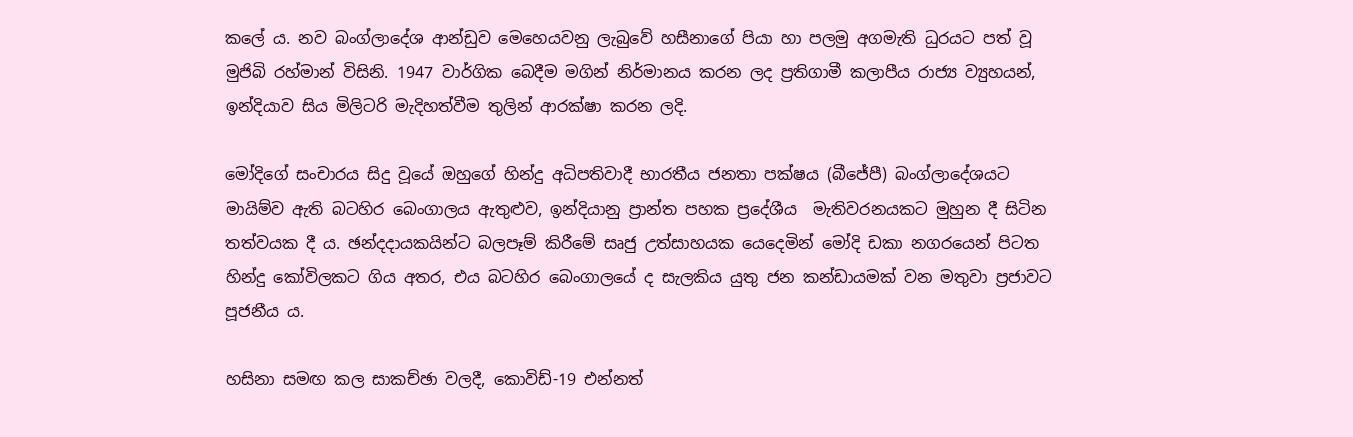කලේ ය. නව බංග්ලාදේශ ආන්ඩුව මෙහෙයවනු ලැබුවේ හසීනාගේ පියා හා පලමු‍‍‍ අගමැති ධුරයට පත් වූ මුජිබි රහ්මාන් විසිනි. 1947 වාර්ගික බෙදීම මගින් නිර්මානය කරන ලද ප්‍රතිගාමී කලාපීය රාජ්‍ය ව්‍යුහයන්, ඉන්දියාව සිය මිලිටරි මැදිහත්වීම තුලින් ආරක්ෂා කරන ලදි.

මෝදිගේ සංචාරය සිදු වූයේ ඔහුගේ හින්දු අධිපතිවාදී භාරතීය ජනතා පක්ෂය (බීජේපී) බංග්ලාදේශයට මායිම්ව ඇති බටහිර බෙංගාලය ඇතුළුව, ඉන්දියානු ප්‍රාන්ත පහක ප්‍රදේශීය  මැතිවරනයකට මුහුන දී සිටින තත්වයක දී ය. ඡන්දදායකයින්ට බලපෑම් කිරීමේ සෘජු උත්සාහයක යෙදෙමින් මෝදි ඩකා නගරයෙන් පිටත හින්දු කෝවිලකට ගිය අතර, එය බටහිර බෙංගාලයේ ද සැලකිය යුතු ජන කන්ඩායමක් වන මතුවා ප්‍රජාවට පූජනීය ය.

හසිනා සමඟ කල සාකච්ඡා වලදී, කොවිඩ්-19 එන්නත්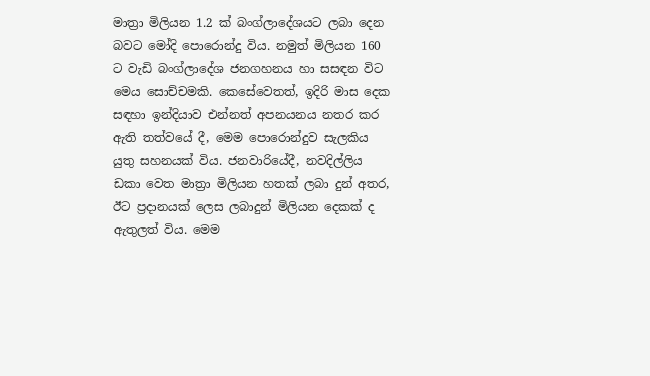මාත්‍රා මිලියන 1.2 ක් බංග්ලාදේශයට ලබා දෙන බවට මෝදි පොරොන්දු විය. නමුත් මිලියන 160 ට වැඩි බංග්ලාදේශ ජනගහනය හා සසඳන විට මෙය සොච්චමකි. කෙසේවෙතත්, ඉදිරි මාස දෙක සඳහා ඉන්දියාව එන්නත් අපනයනය නතර කර ඇති තත්වයේ දී, මෙම පොරොන්දුව සැලකිය යුතු සහනයක් විය. ජනවාරියේදී, නවදිල්ලිය ඩකා වෙත මාත්‍රා මිලියන හතක් ලබා දුන් අතර, ඊට ප්‍රදානයක් ලෙස ලබාදුන් මිලියන දෙකක් ද ඇතුලත් විය. මෙම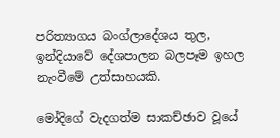පරිත්‍යාගය බංග්ලාදේශය තුල, ඉන්දියාවේ දේශපාලන බලපෑම ඉහල නැංවීමේ උත්සාහයකි.

මෝදිගේ වැදගත්ම සාකච්ඡාව වූයේ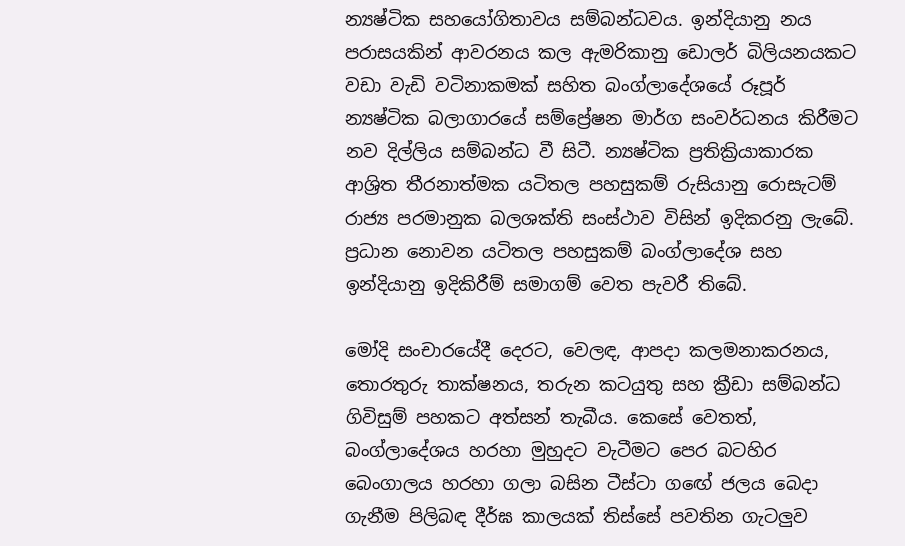න්‍යෂ්ටික සහයෝගිතාවය සම්බන්ධවය. ඉන්දියානු නය පරාසයකින් ආවරනය කල ඇමරිකානු ඩොලර් බිලියනයකට වඩා වැඩි වටිනාකමක් සහිත බංග්ලාදේශයේ රූපූර් න්‍යෂ්ටික බලාගාරයේ සම්ප්‍රේෂන මාර්ග සංවර්ධනය කිරීමට නව දිල්ලිය සම්බන්ධ වී සිටී. න්‍යෂ්ටික ප්‍රතික්‍රියාකාරක ආශ්‍රිත තීරනාත්මක යටිතල පහසුකම් රුසියානු රොසැටම් රාජ්‍ය පරමානුක බලශක්ති සංස්ථාව විසින් ඉදිකරනු ලැබේ. ප්‍රධාන නොවන යටිතල පහසුකම් බංග්ලාදේශ සහ ඉන්දියානු ඉදිකිරීම් සමාගම් වෙත පැවරී තිබේ.

මෝදි සංචාරයේදී දෙරට, වෙලඳ, ආපදා කලමනාකරනය, තොරතුරු තාක්ෂනය, තරුන කටයුතු සහ ක්‍රීඩා සම්බන්ධ ගිවිසුම් පහකට අත්සන් තැබීය. කෙසේ වෙතත්, බංග්ලාදේශය හරහා මුහුදට වැටීමට පෙර බටහිර බෙංගාලය හරහා ගලා බසින ටීස්ටා ගඟේ ජලය බෙදා ගැනීම පිලිබඳ දීර්ඝ කාලයක් තිස්සේ පවතින ගැටලුව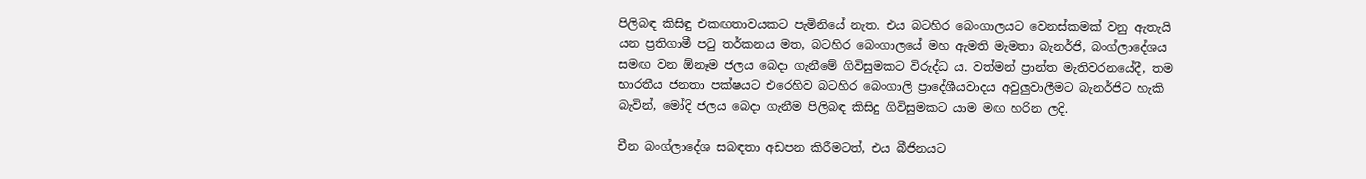පිලිබඳ කිසිඳු එකඟතාවයකට පැමිනියේ නැත. එය බටහිර බෙංගාලයට වෙනස්කමක් වනු ඇතැයි යන ප්‍රතිගාමී පටු තර්කනය මත, බටහිර බෙංගාලයේ මහ ඇමති මැමතා බැනර්ජි, බංග්ලාදේශය සමඟ වන ඕනෑම ජලය බෙදා ගැනීමේ ගිවිසුමකට විරුද්ධ ය. වත්මන් ප්‍රාන්ත මැතිවරනයේදී, තම භාරතීය ජනතා පක්ෂයට එරෙහිව බටහිර බෙංගාලි ප්‍රාදේශීයවාදය අවුලුවාලීමට බැනර්ජිට හැකි බැවින්, මෝදි ජලය බෙදා ගැනීම පිලිබඳ කිසිදු ගිවිසුමකට යාම මඟ හරින ලදි.

චීන බංග්ලාදේශ සබඳතා අඩපන කිරීමටත්, එය බීජිනයට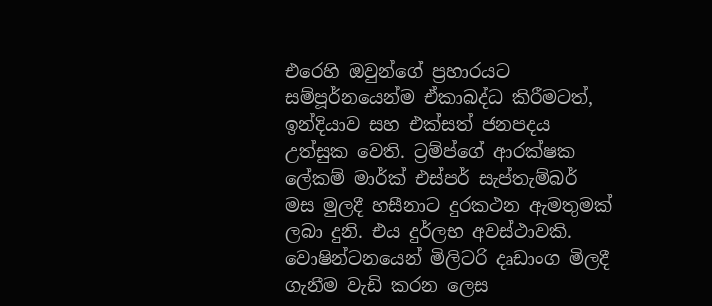එරෙහි ඔවුන්ගේ ප්‍රහාරයට සම්පූර්නයෙන්ම ඒකාබද්ධ කිරීමටත්, ඉන්දියාව සහ එක්සත් ජනපදය උත්සුක වෙති. ට්‍රම්ප්ගේ ආරක්ෂක ලේකම් මාර්ක් එස්පර් සැප්තැම්බර් මස මුලදී හසීනාට දුරකථන ඇමතුමක් ලබා දුනි. එය දුර්ලභ අවස්ථාවකි. වොෂින්ටනයෙන් මිලිටරි දෘඩාංග මිලදී ගැනීම වැඩි කරන ලෙස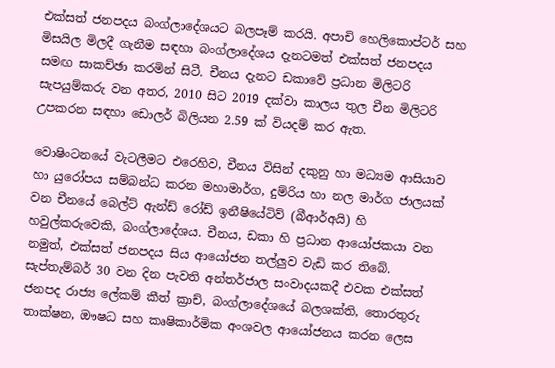එක්සත් ජනපදය බංග්ලාදේශයට බලපෑම් කරයි. අපාචි හෙලිකොප්ටර් සහ මිසයිල මිලදී ගැනීම සඳහා බංග්ලාදේශය දැනටමත් එක්සත් ජනපදය සමඟ සාකච්ඡා කරමින් සිටී. චීනය දැනට ඩකාවේ ප්‍රධාන මිලිටරි සැපයුම්කරු වන අතර, 2010 සිට 2019 දක්වා කාලය තුල චීන මිලිටරි උපකරන සඳහා ඩොලර් බිලියන 2.59 ක් වියදම් කර ඇත.

වොෂිංටනයේ වැටලීමට එරෙහිව, චීනය විසින් දකුනු හා මධ්‍යම ආසියාව හා යුරෝපය සම්බන්ධ කරන මහාමාර්ග, දුම්රිය හා නල මාර්ග ජාලයක් වන චීනයේ බෙල්ට් ඇන්ඩ් රෝඩ් ඉනීෂියේටිව් (බීආර්අයි) හි හවුල්කරුවෙකි, බංග්ලාදේශය. චීනය, ඩකා හි ප්‍රධාන ආයෝජකයා වන නමුත්, එක්සත් ජනපදය සිය ආයෝජන තල්ලුව වැඩි කර තිබේ. සැප්තැම්බර් 30 වන දින පැවති අන්තර්ජාල සංවාදයකදී එවක එක්සත් ජනපද රාජ්‍ය ලේකම් කීත් ක්‍රාච්, බංග්ලාදේශයේ බලශක්ති, තොරතුරු තාක්ෂන, ඖෂධ සහ කෘෂිකාර්මික අංශවල ආයෝජනය කරන ලෙස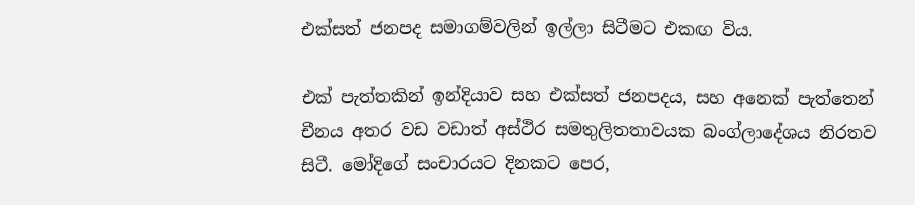එක්සත් ජනපද සමාගම්වලින් ඉල්ලා සිටීමට එකඟ විය.

එක් පැත්තකින් ඉන්දියාව සහ එක්සත් ජනපදය, සහ අනෙක් පැත්තෙන් චීනය අතර වඩ වඩාත් අස්ථිර සමතුලිතතාවයක බංග්ලාදේශය නිරතව සිටී. මෝදිගේ සංචාරයට දිනකට පෙර,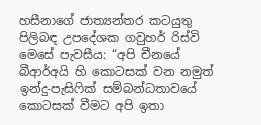හසීනාගේ ජාත්‍යන්තර කටයුතු පිලිබඳ උපදේශක ගවුහර් රිස්වි මෙසේ පැවසීය: “අපි චීනයේ බීආර්අයි හි කොටසක් වන නමුත් ඉන්දු-පැසිෆික් සම්බන්ධතාවයේ කොටසක් වීමට අපි ඉතා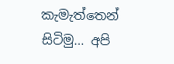කැමැත්තෙන් සිටිමු… අපි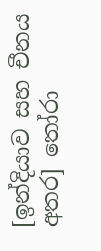[ඉන්දියාව සහ චීනය අතර] තෝරා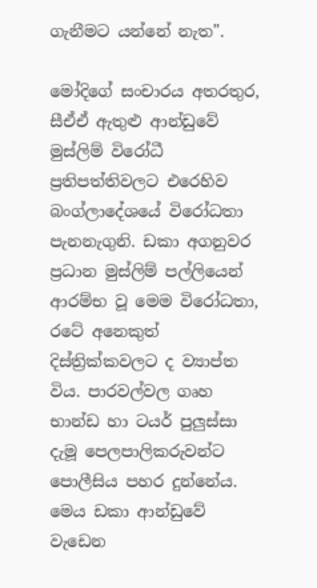ගැනීමට යන්නේ නැත".

මෝදිගේ සංචාරය අතරතුර, සීඒඒ ඇතුළු ආන්ඩුවේ මුස්ලිම් විරෝධී ප්‍රතිපත්තිවලට එරෙහිව බංග්ලාදේශයේ විරෝධතා පැනනැගුනි. ඩකා අගනුවර ප්‍රධාන මුස්ලිම් පල්ලියෙන් ආරම්භ වූ මෙම විරෝධතා, රටේ අනෙකුත් දිස්ත්‍රික්කවලට ද ව්‍යාප්ත විය. පාරවල්වල ගෘහ භාන්ඩ හා ටයර් පුලුස්සා දැමූ පෙලපාලිකරුවන්ට පොලීසිය පහර දුන්නේය. මෙය ඩකා ආන්ඩුවේ වැඩෙන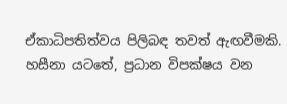ඒකාධිපතිත්වය පිලිබඳ තවත් ඇඟවීමකි. හසීනා යටතේ, ප්‍රධාන විපක්ෂය වන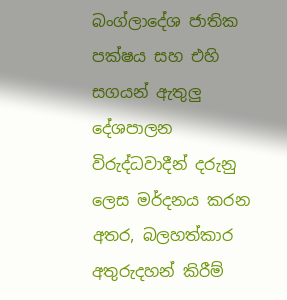බංග්ලාදේශ ජාතික පක්ෂය සහ එහි සගයන් ඇතුලු දේශපාලන විරුද්ධවාදීන් දරුනු ලෙස මර්දනය කරන අතර, බලහත්කාර අතුරුදහන් කිරීම්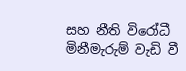සහ නීති විරෝධී මිනීමැරුම් වැඩි වී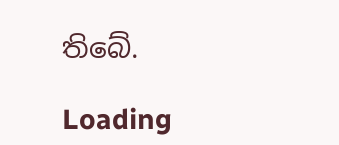තිබේ.

Loading